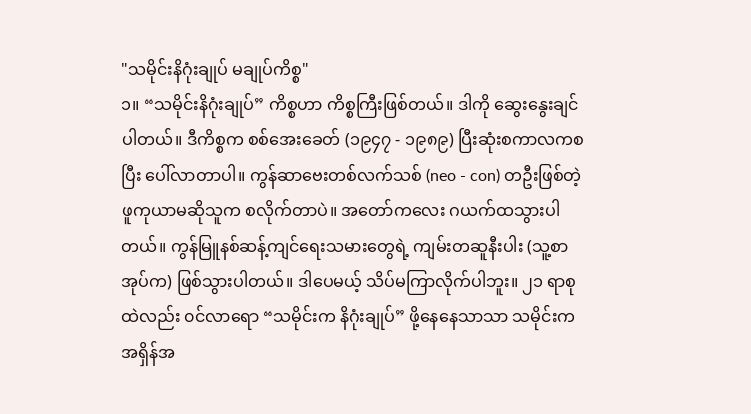"သမိုင်းနိဂုံးချုပ် မချုပ်ကိစ္စ"
၁။ “သမိုင်းနိဂုံးချုပ်” ကိစ္စဟာ ကိစ္စကြီးဖြစ်တယ်။ ဒါကို ဆွေးနွေးချင်ပါတယ်။ ဒီကိစ္စက စစ်အေးခေတ် (၁၉၄၇ - ၁၉၈၉) ပြီးဆုံးစကာလကစပြီး ပေါ်လာတာပါ။ ကွန်ဆာဗေးတစ်လက်သစ် (neo - con) တဦးဖြစ်တဲ့ ဖူကုယာမဆိုသူက စလိုက်တာပဲ။ အတော်ကလေး ဂယက်ထသွားပါတယ်။ ကွန်မြူနစ်ဆန့်ကျင်ရေးသမားတွေရဲ့ ကျမ်းတဆူနီးပါး (သူ့စာအုပ်က) ဖြစ်သွားပါတယ်။ ဒါပေမယ့် သိပ်မကြာလိုက်ပါဘူး။ ၂၁ ရာစုထဲလည်း ၀င်လာရော “သမိုင်းက နိဂုံးချုပ်” ဖို့နေနေသာသာ သမိုင်းက အရှိန်အ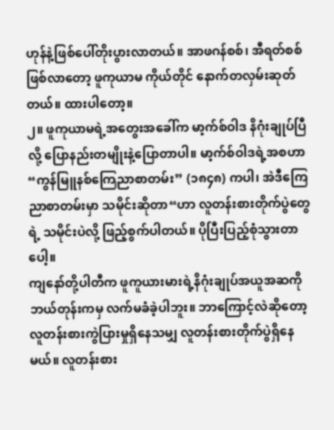ဟုန်နဲ့ဖြစ်ပေါ်တိုးပွားလာတယ်။ အာဖဂန်စစ်၊ အီရတ်စစ်ဖြစ်လာတော့ ဖူကုယာမ ကိုယ်တိုင် နောက်တလှမ်းဆုတ်တယ်။ ထားပါတော့။
၂။ ဖူကုယာမရဲ့အတွေးအခေါ်က မာ့က်စ်ဝါဒ နိဂုံးချုပ်ပြီလို့ ပြောနည်းတမျိုးနဲ့ပြောတာပါ။ မာ့က်စ်ဝါဒရဲ့အစဟာ “ကွန်မြူနစ်ကြေညာစာတမ်း” (၁၈၄၈) ကပါ၊ အဲဒီကြေညာစာတမ်းမှာ သမိုင်းဆိုတာ“ဟာ လူတန်းစားတိုက်ပွဲတွေရဲ့ သမိုင်းပဲလို့ ဖြည့်စွက်ပါတယ်။ ပိုပြီးပြည့်စုံသွားတာပေါ့။
ကျနော်တို့ပါတီက ဖူကူယားမားရဲ့နိဂုံးချုပ်အယူအဆကို ဘယ်တုန်းကမှ လက်မခံခဲ့ပါဘူး။ ဘာကြောင့်လဲဆိုတော့ လူတန်းစားကွဲပြားမှုရှိနေသမျှ လူတန်းစားတိုက်ပွဲရှိနေမယ်။ လူတန်းစား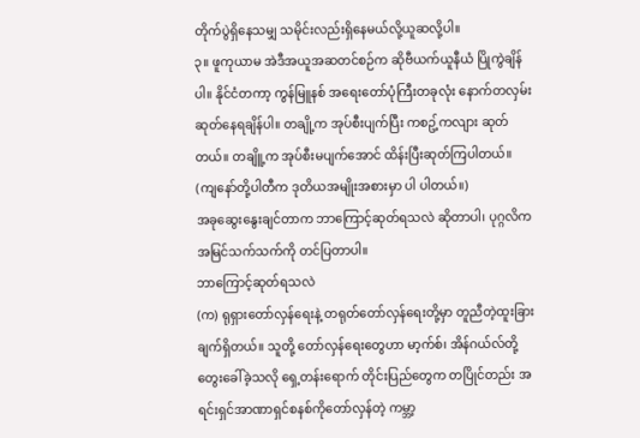တိုက်ပွဲရှိနေသမျှ သမိုင်းလည်းရှိနေမယ်လို့ယူဆလို့ပါ။
၃။ ဖူကုယာမ အဲဒီအယူအဆတင်စဉ်က ဆိုဗီယက်ယူနီယံ ပြိုကွဲချိန်ပါ။ နိုင်ငံတကာ့ ကွန်မြူနစ် အရေးတော်ပုံကြီးတခုလုံး နောက်တလှမ်းဆုတ်နေရချိန်ပါ။ တချို့က အုပ်စီးပျက်ပြီး ကစဥ့်ကလျား ဆုတ်တယ်။ တချိူ့က အုပ်စီးမပျက်အောင် ထိန်းပြီးဆုတ်ကြပါတယ်။ (ကျနော်တို့ပါတီက ဒုတိယအမျိုးအစားမှာ ပါ ပါတယ်။)
အခုဆွေးနွေးချင်တာက ဘာကြောင့်ဆုတ်ရသလဲ ဆိုတာပါ၊ ပုဂ္ဂလိကအမြင်သက်သက်ကို တင်ပြတာပါ။
ဘာကြောင့်ဆုတ်ရသလဲ
(က) ရုရှားတော်လှန်ရေးနဲ့ တရုတ်တော်လှန်ရေးတို့မှာ တူညီတဲ့ထူးခြားချက်ရှိတယ်။ သူတို့ တော်လှန်ရေးတွေဟာ မာ့က်စ်၊ အိန်ဂယ်လ်တို့ တွေးခေါ်ခဲ့သလို ရှေ့တန်းရောက် တိုင်းပြည်တွေက တပြိုင်တည်း အရင်းရှင်အာဏာရှင်စနစ်ကိုတော်လှန်တဲ့ ကမ္ဘာ့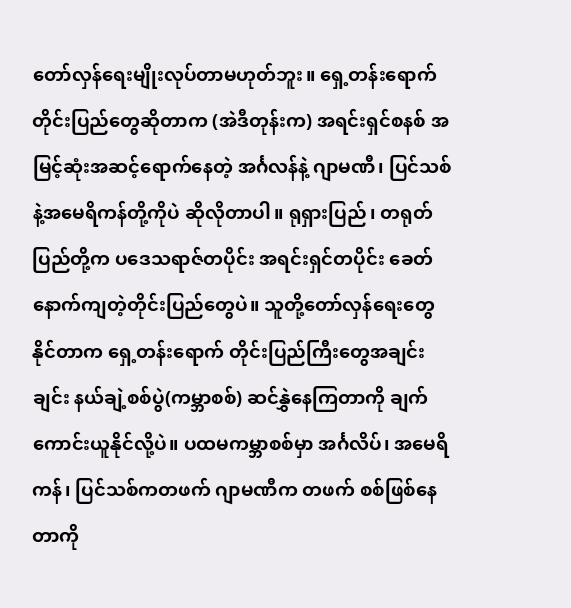တော်လှန်ရေးမျိုးလုပ်တာမဟုတ်ဘူး။ ရှေ့တန်းရောက်တိုင်းပြည်တွေဆိုတာက (အဲဒီတုန်းက) အရင်းရှင်စနစ် အမြင့်ဆုံးအဆင့်ရောက်နေတဲ့ အင်္ဂလန်နဲ့ ဂျာမဏီ၊ ပြင်သစ်နဲ့အမေရိကန်တို့ကိုပဲ ဆိုလိုတာပါ။ ရုရှားပြည်၊ တရုတ်ပြည်တို့က ပဒေသရာဇ်တပိုင်း အရင်းရှင်တပိုင်း ခေတ်နောက်ကျတဲ့တိုင်းပြည်တွေပဲ။ သူတို့တော်လှန်ရေးတွေ နိုင်တာက ရှေ့တန်းရောက် တိုင်းပြည်ကြီးတွေအချင်းချင်း နယ်ချဲ့စစ်ပွဲ(ကမ္ဘာစစ်) ဆင်နွှဲနေကြတာကို ချက်ကောင်းယူနိုင်လို့ပဲ။ ပထမကမ္ဘာစစ်မှာ အင်္ဂလိပ်၊ အမေရိကန်၊ ပြင်သစ်ကတဖက် ဂျာမဏီက တဖက် စစ်ဖြစ်နေတာကို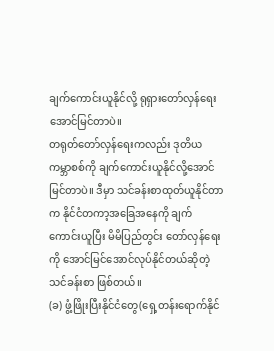ချက်ကောင်းယူနိုင်လို့ ရုရှားတော်လှန်ရေး အောင်မြင်တာပဲ။
တရုတ်တော်လှန်ရေးကလည်း ဒုတိယကမ္ဘာစစ်ကို ချက်ကောင်းယူနိုင်လို့အောင်မြင်တာပဲ။ ဒီမှာ သင်ခန်းစာထုတ်ယူနိုင်တာက နိုင်ငံတကာ့အခြေအနေကို ချက်ကောင်းယူပြီး မိမိပြည်တွင်း တော်လှန်ရေးကို အောင်မြင်အောင်လုပ်နိုင်တယ်ဆိုတဲ့သင်ခန်းစာ ဖြစ်တယ်။
(ခ) ဖွံ့ဖြိုးပြီးနိုင်ငံတွေ(ရှေ့တန်းရောက်နိုင်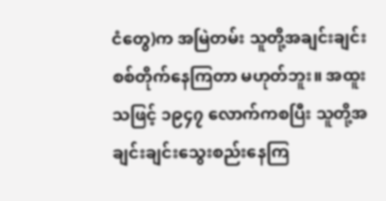ငံတွေ)က အမြဲတမ်း သူတို့အချင်းချင်း စစ်တိုက်နေကြတာ မဟုတ်ဘူး။ အထူးသဖြင့် ၁၉၄၇ လောက်ကစပြီး သူတို့အချင်းချင်းသွေးစည်းနေကြ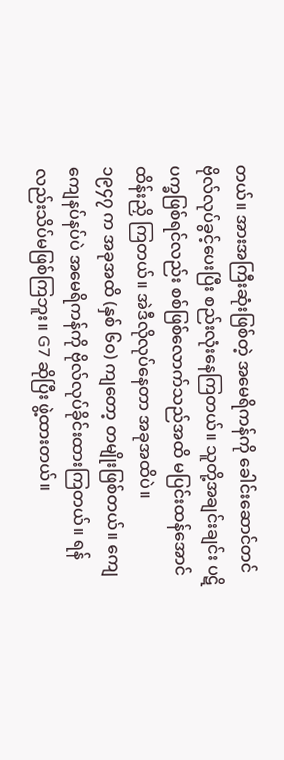တယ်။ အားအကြီးဆုံးဖြစ်တဲ့ အမေရိကန်ကို ခေါင်းဆောင်တင် ဗိုလ်လုပ်ခွင့်ပေးပြီး စည်းလုံးနေကြတယ်။ သူတို့အချင်းချင်း ပဋိပက္ခဖြစ်ရင်လည်း စစ်ဖြစ်လောက်သည်အထိ မပြင်းထန်အောင် ထိန်းညှိ ကြတယ်။ အဲဒီလိုလုပ်နေတာ အခုအထိပဲ။
၁၉၄၇ က အခုအထိ (နှစ် ၆၀) ကျတော့ တမျိုးဖြစ်တယ်။ ကျေကျေနပ်နပ်ပဲ အမေရိကန်ကို ဗိုလ်လုပ်ခိုင်းထားကြတယ်။ ရန်လည်းသိပ်မဖြစ်ကြဘူး။ G7 ဆိုပြီး ဖွဲ့ထားတယ်။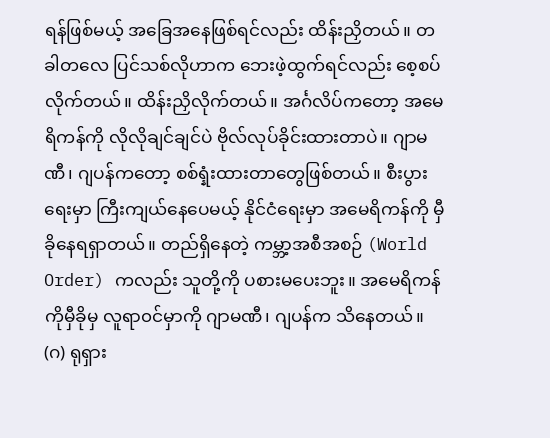ရန်ဖြစ်မယ့် အခြေအနေဖြစ်ရင်လည်း ထိန်းညှိတယ်။ တခါတလေ ပြင်သစ်လိုဟာက ဘေးဖဲ့ထွက်ရင်လည်း စေ့စပ်လိုက်တယ်။ ထိန်းညှိလိုက်တယ်။ အင်္ဂလိပ်ကတော့ အမေရိကန်ကို လိုလိုချင်ချင်ပဲ ဗိုလ်လုပ်ခိုင်းထားတာပဲ။ ဂျာမဏီ၊ ဂျပန်ကတော့ စစ်ရ္နံးထားတာတွေဖြစ်တယ်။ စီးပွားရေးမှာ ကြီးကျယ်နေပေမယ့် နိုင်ငံရေးမှာ အမေရိကန်ကို မှီခိုနေရရှာတယ်။ တည်ရှိနေတဲ့ ကမ္ဘာ့အစီအစဉ် (World Order) ကလည်း သူတို့ကို ပစားမပေးဘူး။ အမေရိကန်ကိုမှီခိုမှ လူရာ၀င်မှာကို ဂျာမဏီ၊ ဂျပန်က သိနေတယ်။
(ဂ) ရုရှား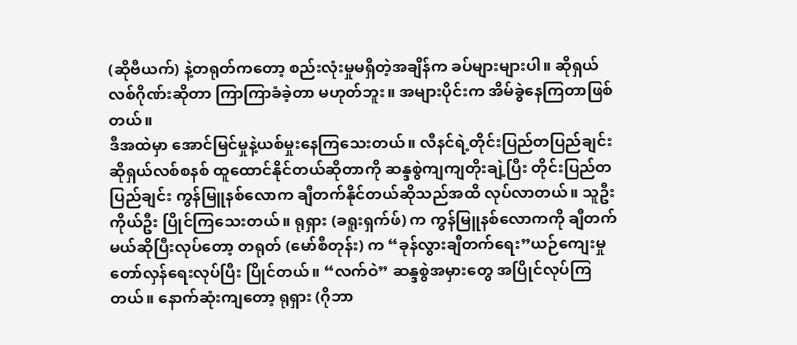(ဆိုဗီယက်) နဲ့တရုတ်ကတော့ စည်းလုံးမှုမရှိတဲ့အချိန်က ခပ်များများပါ။ ဆိုရှယ်လစ်ဂိုဏ်းဆိုတာ ကြာကြာခံခဲ့တာ မဟုတ်ဘူး။ အများပိုင်းက အိမ်ခွဲနေကြတာဖြစ်တယ်။
ဒီအထဲမှာ အောင်မြင်မှုနဲ့ယစ်မှုးနေကြသေးတယ်။ လီနင်ရဲ့တိုင်းပြည်တပြည်ချင်း ဆိုရှယ်လစ်စနစ် ထူထောင်နိုင်တယ်ဆိုတာကို ဆန္ဒစွဲကျကျတိုးချဲ့ပြီး တိုင်းပြည်တပြည်ချင်း ကွန်မြူနစ်လောက ချီတက်နိုင်တယ်ဆိုသည်အထိ လုပ်လာတယ်။ သူဦးကိုယ်ဦး ပြိုင်ကြသေးတယ်။ ရုရှား (ခရူးရှက်ဖ်) က ကွန်မြူနစ်လောကကို ချီတက်မယ်ဆိုပြီးလုပ်တော့ တရုတ် (မော်စီတုန်း) က “ခုန်လွားချီတက်ရေး”ယဉ်ကျေးမှုတော်လှန်ရေးလုပ်ပြီး ပြိုင်တယ်။ “လက်ဝဲ” ဆန္ဒစွဲအမှားတွေ အပြိုင်လုပ်ကြတယ်။ နောက်ဆုံးကျတော့ ရုရှား (ဂိုဘာ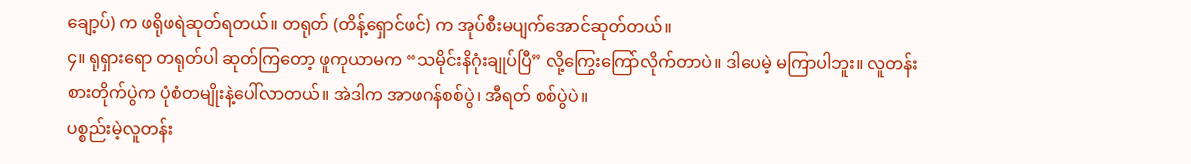ချော့ပ်) က ဖရိုဖရဲဆုတ်ရတယ်။ တရုတ် (တိန့်ရှောင်ဖင်) က အုပ်စီးမပျက်အောင်ဆုတ်တယ်။
၄။ ရုရှားရော တရုတ်ပါ ဆုတ်ကြတော့ ဖူကုယာမက “သမိုင်းနိဂုံးချုပ်ပြီ” လို့ကြွေးကြော်လိုက်တာပဲ။ ဒါပေမဲ့ မကြာပါဘူး။ လူတန်းစားတိုက်ပွဲက ပုံစံတမျိုးနဲ့ပေါ်လာတယ်။ အဲဒါက အာဖဂန်စစ်ပွဲ၊ အီရတ် စစ်ပွဲပဲ။
ပစ္စည်းမဲ့လူတန်း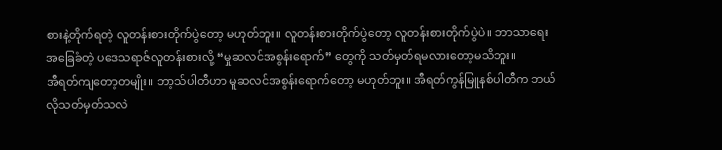စားနဲ့တိုက်ရတဲ့ လူတန်းစားတိုက်ပွဲတော့ မဟုတ်ဘူး။ လူတန်းစားတိုက်ပွဲတော့ လူတန်းစားတိုက်ပွဲပဲ။ ဘာသာရေးအခြေခံတဲ့ ပဒေသရာဇ်လူတန်းစားလို့ “မှုဆလင်အစွန်းရောက်” တွေကို သတ်မှတ်ရမလားတော့မသိဘူး။
အီရတ်ကျတော့တမျိုး။ ဘာ့သ်ပါတီဟာ မူဆလင်အစွန်းရောက်တော့ မဟုတ်ဘူး။ အီရတ်ကွန်မြူနစ်ပါတီက ဘယ်လိုသတ်မှတ်သလဲ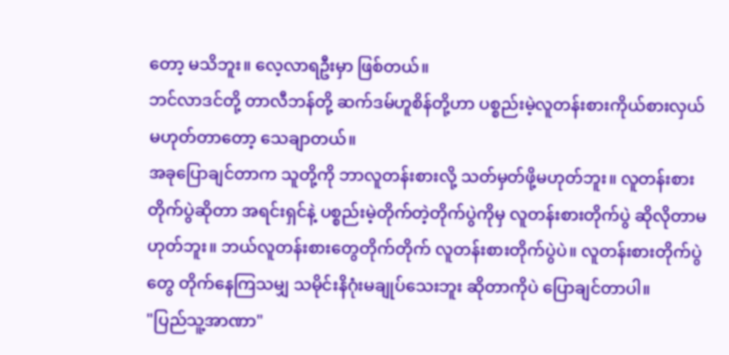တော့ မသိဘူး။ လေ့လာရဦးမှာ ဖြစ်တယ်။
ဘင်လာဒင်တို့ တာလီဘန်တို့ ဆက်ဒမ်ဟူစိန်တို့ဟာ ပစ္စည်းမဲ့လူတန်းစားကိုယ်စားလှယ် မဟုတ်တာတော့ သေချာတယ်။
အခုပြောချင်တာက သူတို့ကို ဘာလူတန်းစားလို့ သတ်မှတ်ဖို့မဟုတ်ဘူး။ လူတန်းစားတိုက်ပွဲဆိုတာ အရင်းရှင်နဲ့ ပစ္စည်းမဲ့တိုက်တဲ့တိုက်ပွဲကိုမှ လူတန်းစားတိုက်ပွဲ ဆိုလိုတာမဟုတ်ဘူး။ ဘယ်လူတန်းစားတွေတိုက်တိုက် လူတန်းစားတိုက်ပွဲပဲ။ လူတန်းစားတိုက်ပွဲတွေ တိုက်နေကြသမျှ သမိုင်းနိဂုံးမချုပ်သေးဘူး ဆိုတာကိုပဲ ပြောချင်တာပါ။
"ပြည်သူ့အာဏာ"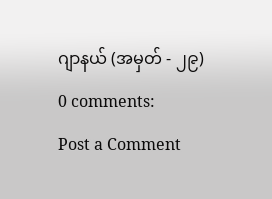ဂျာနယ် (အမှတ် - ၂၉)
0 comments:
Post a Comment